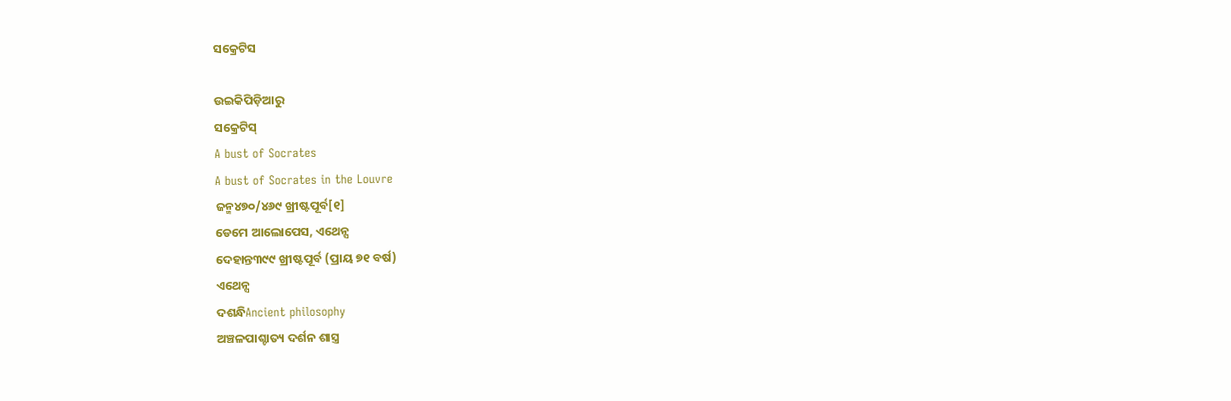ସକ୍ରେଟିସ

ଉଇକିପିଡ଼ିଆ‌ରୁ
ସକ୍ରେଟିସ୍
A bust of Socrates
A bust of Socrates in the Louvre
ଜନ୍ମ୪୭୦/୪୬୯ ଖ୍ରୀଷ୍ଟପୂର୍ବ[୧]
ଡେମେ ଆଲୋପେସ, ଏଥେନ୍ସ
ଦେହାନ୍ତ୩୯୯ ଖ୍ରୀଷ୍ଟପୂର୍ବ (ପ୍ରାୟ ୭୧ ବର୍ଷ)
ଏଥେନ୍ସ
ଦଶନ୍ଧିAncient philosophy
ଅଞ୍ଚଳପାଶ୍ଚାତ୍ୟ ଦର୍ଶନ ଶାସ୍ତ୍ର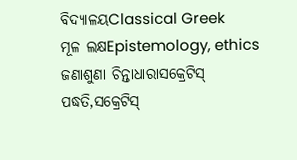ବିଦ୍ୟାଳୟClassical Greek
ମୂଳ ଲକ୍ଷEpistemology, ethics
ଜଣାଶୁଣା ଚିନ୍ତାଧାରାସକ୍ରେଟିସ୍ ପଦ୍ଧତି,ସକ୍ରେଟିସ୍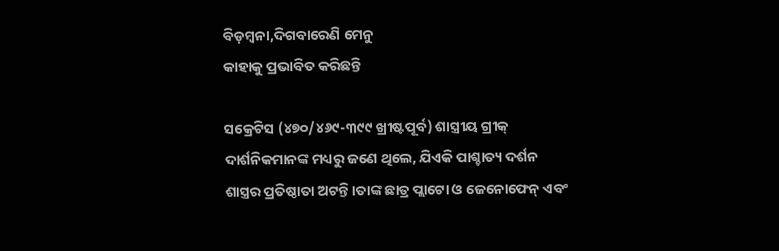ବିଡ଼ମ୍ବନା,ଦିଗବାରେଣି ମେନୁ
କାହାକୁ ପ୍ରଭାବିତ କରିଛନ୍ତି

ସକ୍ରେଟିସ (୪୭୦/୪୬୯-୩୯୯ ଖ୍ରୀଷ୍ଟପୂର୍ବ) ଶାସ୍ତ୍ରୀୟ ଗ୍ରୀକ୍ ଦାର୍ଶନିକମାନଙ୍କ ମଧ୍ୟରୁ ଜଣେ ଥିଲେ, ଯିଏକି ପାଶ୍ଚାତ୍ୟ ଦର୍ଶନ ଶାସ୍ତ୍ରର ପ୍ରତିଷ୍ଠାତା ଅଟନ୍ତି।ତାଙ୍କ ଛାତ୍ର ପ୍ଲାଟୋ ଓ ଜେନୋଫେନ୍ ଏବଂ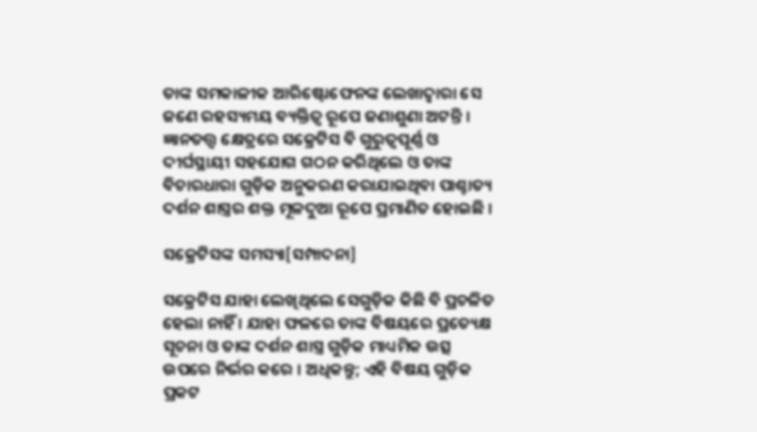ତାଙ୍କ ସମକାଳୀକ ଆରିଷ୍ଟୋଫେନଙ୍କ ଲେଖାଦ୍ୱାରା ସେ ଜଣେ ରହସ୍ୟମୟ ବ୍ୟକ୍ତିତ୍ୱ ରୂପେ ଜଣାଶୁଣା ଅଟନ୍ତି । ଜ୍ଞାନତତ୍ତ୍ୱ କ୍ଷେତ୍ରରେ ସକ୍ରେଟିସ ବି ଗୁରୁତ୍ୱପୂର୍ଣ୍ଣ ଓ ଦୀର୍ଘସ୍ଥାୟୀ ସହଯୋଗ ଗଠନ କରିଥିଲେ ଓ ତାଙ୍କ ବିଚାରଧାରା ଗୁଡ଼ିକ ଅନୁକରଣ କରାଯାଇଥିବା ପାଶ୍ଚାତ୍ୟ ଦର୍ଶନ ଶାସ୍ତ୍ରର ଶକ୍ତ ମୂଳଦୁଆ ରୂପେ ପ୍ରମାଣିତ ହୋଇଛି ।

ସକ୍ରେଟିସଙ୍କ ସମସ୍ୟା[ସମ୍ପାଦନା]

ସକ୍ରେଟିସ ଯାହା ଲେଖିଥିଲେ ସେଗୁଡ଼ିକ କିଛି ବି ପ୍ରଚଳିତ ହେଲା ନାହିଁ । ଯାହା ଫଳରେ ତାଙ୍କ ବିଷୟରେ ପ୍ରତ୍ୟେକ୍ଷ ସୂଚନା ଓ ତାଙ୍କ ଦର୍ଶନ ଶାସ୍ତ୍ର ଗୁଡ଼ିକ ମାଧ୍ୟମିକ ଉତ୍ସ ଉପରେ ନିର୍ଭର କରେ । ଅଧିକନ୍ତୁ; ଏହି ବିଷୟ ଗୁଡ଼ିକ ପ୍ରକଟ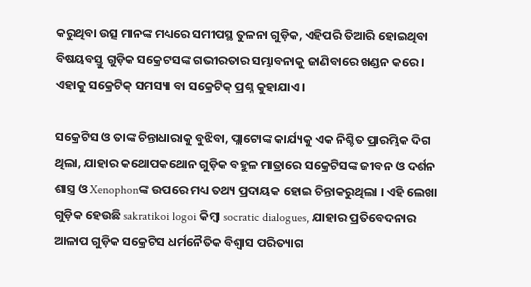କରୁଥିବା ଉତ୍ସ ମାନଙ୍କ ମଧ୍ୟରେ ସମୀପସ୍ଥ ତୁଳନା ଗୁଡ଼ିକ, ଏହିପରି ତିଆରି ହୋଇଥିବା ବିଷୟବସ୍ତୁ ଗୁଡ଼ିକ ସକ୍ରେଟସଙ୍କ ଗଭୀରତାର ସମ୍ଭାବନାକୁ ଜାଣିବାରେ ଖଣ୍ଡନ କରେ । ଏହାକୁ ସକ୍ରେଟିକ୍ ସମସ୍ୟା ବା ସକ୍ରେଟିକ୍ ପ୍ରଶ୍ନ କୁହାଯାଏ ।

ସକ୍ରେଟିସ ଓ ତାଙ୍କ ଚିନ୍ତାଧାରାକୁ ବୁଝିବା, ପ୍ଲାଟୋଙ୍କ କାର୍ଯ୍ୟକୁ ଏକ ନିଶ୍ଚିତ ପ୍ରାରମ୍ଭିକ ଦିଗ ଥିଲା, ଯାହାର କଥୋପକଥୋନ ଗୁଡ଼ିକ ବହୁଳ ମାତ୍ରାରେ ସକ୍ରେଟିସଙ୍କ ଜୀବନ ଓ ଦର୍ଶନ ଶାସ୍ତ୍ର ଓ Xenophonଙ୍କ ଉପରେ ମଧ୍ୟ ତଥ୍ୟ ପ୍ରଦାୟକ ହୋଇ ଚିନ୍ତାକରୁଥିଲା । ଏହି ଲେଖା ଗୁଡ଼ିକ ହେଉଛି sakratikoi logoi କିମ୍ବା socratic dialogues, ଯାହାର ପ୍ରତିବେଦନାର ଆଳାପ ଗୁଡ଼ିକ ସକ୍ରେଟିସ ଧର୍ମନୈତିକ ବିଶ୍ୱାସ ପରିତ୍ୟାଗ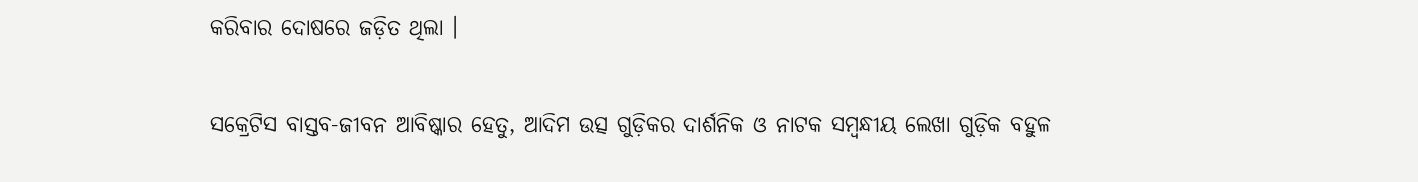କରିବାର ଦୋଷରେ ଜଡ଼ିତ ଥିଲା ।

ସକ୍ରେଟିସ ବାସ୍ତବ-ଜୀବନ ଆବିଷ୍କାର ହେତୁ, ଆଦିମ ଉତ୍ସ ଗୁଡ଼ିକର ଦାର୍ଶନିକ ଓ ନାଟକ ସମ୍ବନ୍ଧୀୟ ଲେଖା ଗୁଡ଼ିକ ବହୁଳ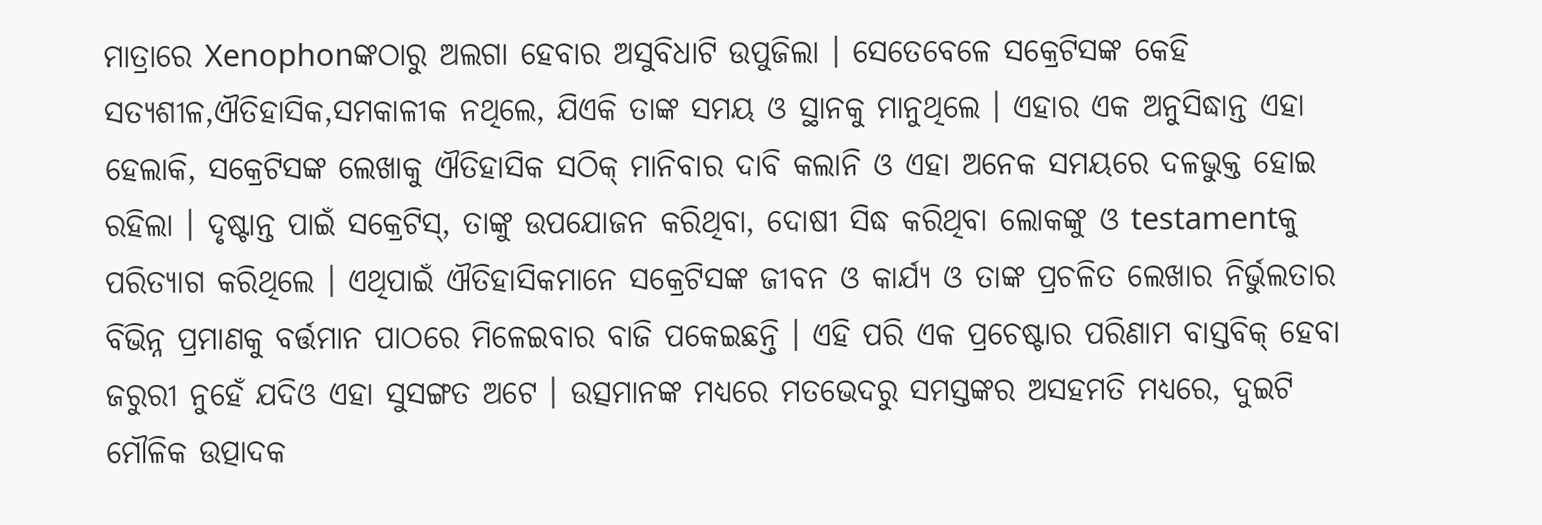ମାତ୍ରାରେ Xenophonଙ୍କଠାରୁ ଅଲଗା ହେବାର ଅସୁବିଧାଟି ଉପୁଜିଲା । ସେତେବେଳେ ସକ୍ରେଟିସଙ୍କ କେହି ସତ୍ୟଶୀଳ,ଐତିହାସିକ,ସମକାଳୀକ ନଥିଲେ, ଯିଏକି ତାଙ୍କ ସମୟ ଓ ସ୍ଥାନକୁ ମାନୁଥିଲେ । ଏହାର ଏକ ଅନୁସିଦ୍ଧାନ୍ତ ଏହା ହେଲାକି, ସକ୍ରେଟିସଙ୍କ ଲେଖାକୁ ଐତିହାସିକ ସଠିକ୍ ମାନିବାର ଦାବି କଲାନି ଓ ଏହା ଅନେକ ସମୟରେ ଦଳଭୁକ୍ତ ହୋଇ ରହିଲା । ଦୃଷ୍ଟାନ୍ତ ପାଇଁ ସକ୍ରେଟିସ୍, ତାଙ୍କୁ ଉପଯୋଜନ କରିଥିବା, ଦୋଷୀ ସିଦ୍ଧ କରିଥିବା ଲୋକଙ୍କୁ ଓ testamentକୁ ପରିତ୍ୟାଗ କରିଥିଲେ । ଏଥିପାଇଁ ଐତିହାସିକମାନେ ସକ୍ରେଟିସଙ୍କ ଜୀବନ ଓ କାର୍ଯ୍ୟ ଓ ତାଙ୍କ ପ୍ରଚଳିତ ଲେଖାର ନିର୍ଭୁଲତାର ବିଭିନ୍ନ ପ୍ରମାଣକୁ ବର୍ତ୍ତମାନ ପାଠରେ ମିଳେଇବାର ବାଜି ପକେଇଛନ୍ତି । ଏହି ପରି ଏକ ପ୍ରଚେଷ୍ଟାର ପରିଣାମ ବାସ୍ତବିକ୍ ହେବା ଜରୁରୀ ନୁହେଁ ଯଦିଓ ଏହା ସୁସଙ୍ଗତ ଅଟେ । ଉତ୍ସମାନଙ୍କ ମଧ୍ୟରେ ମତଭେଦରୁ ସମସ୍ତଙ୍କର ଅସହମତି ମଧ୍ୟରେ, ଦୁଇଟି ମୌଳିକ ଉତ୍ପାଦକ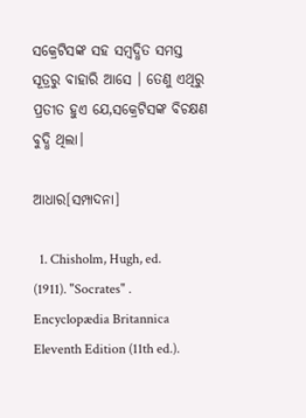ସକ୍ରେଟିସଙ୍କ ସହ ସମ୍ବଦ୍ଧିତ ସମସ୍ତ ସୂତ୍ରରୁ ବାହାରି ଆସେ । ତେଣୁ ଏଥିରୁ ପ୍ରତୀତ ହୁଏ ଯେ,ସକ୍ରେଟିସଙ୍କ ବିଚକ୍ଷଣ ବୁଦ୍ଧି ଥିଲା।

ଆଧାର[ସମ୍ପାଦନା]

  1. Chisholm, Hugh, ed. (1911). "Socrates" . Encyclopædia Britannica Eleventh Edition (11th ed.).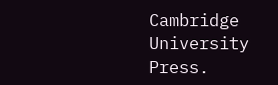Cambridge University Press.